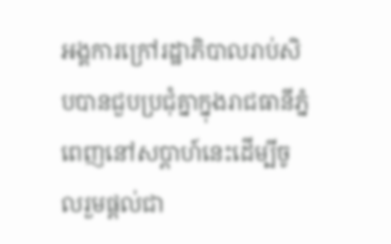អង្គការក្រៅរដ្ឋាភិបាលរាប់សិបបានជួបប្រជុំគ្នាក្នុងរាជធានីភ្នំពេញនៅសប្តាហ៍នេះដើម្បីចូលរួមផ្តល់ជា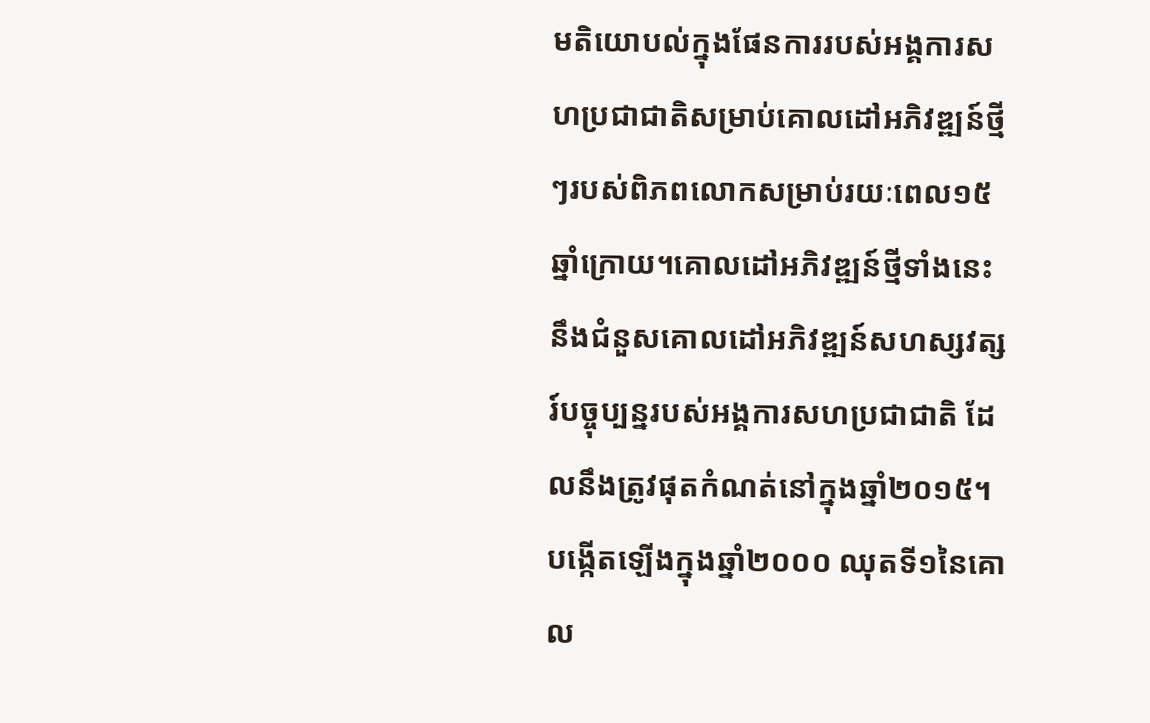មតិយោបល់ក្នុងផែនការរបស់អង្គការសហប្រជាជាតិសម្រាប់គោលដៅអភិវឌ្ឍន៍ថ្មីៗរបស់ពិភពលោកសម្រាប់រយៈពេល១៥ឆ្នាំក្រោយ។គោលដៅអភិវឌ្ឍន៍ថ្មីទាំងនេះនឹងជំនួសគោលដៅអភិវឌ្ឍន៍សហស្សវត្សរ៍បច្ចុប្បន្នរបស់អង្គការសហប្រជាជាតិ ដែលនឹងត្រូវផុតកំណត់នៅក្នុងឆ្នាំ២០១៥។
បង្កើតឡើងក្នុងឆ្នាំ២០០០ ឈុតទី១នៃគោល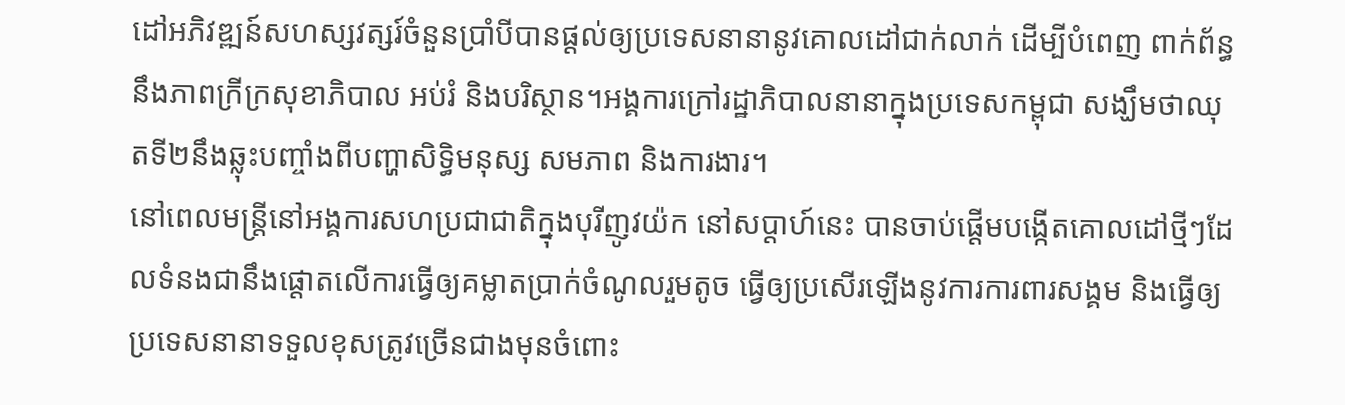ដៅអភិវឌ្ឍន៍សហស្សវត្សរ៍ចំនួនប្រាំបីបានផ្តល់ឲ្យប្រទេសនានានូវគោលដៅជាក់លាក់ ដើម្បីបំពេញ ពាក់ព័ន្ធនឹងភាពក្រីក្រសុខាភិបាល អប់រំ និងបរិស្ថាន។អង្គការក្រៅរដ្ឋាភិបាលនានាក្នុងប្រទេសកម្ពុជា សង្ឃឹមថាឈុតទី២នឹងឆ្លុះបញ្ចាំងពីបញ្ហាសិទ្ធិមនុស្ស សមភាព និងការងារ។
នៅពេលមន្ត្រីនៅអង្គការសហប្រជាជាតិក្នុងបុរីញូវយ៉ក នៅសប្តាហ៍នេះ បានចាប់ផ្តើមបង្កើតគោលដៅថ្មីៗដែលទំនងជានឹងផ្តោតលើការធ្វើឲ្យគម្លាតប្រាក់ចំណូលរួមតូច ធ្វើឲ្យប្រសើរឡើងនូវការការពារសង្គម និងធ្វើឲ្យប្រទេសនានាទទួលខុសត្រូវច្រើនជាងមុនចំពោះ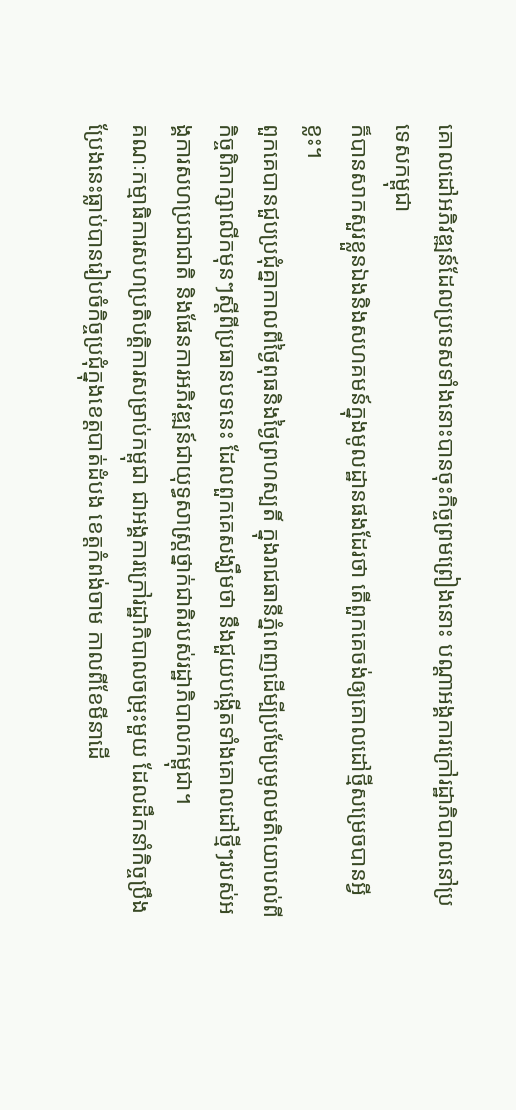គោលដៅអភិវឌ្ឍន៍ដែលប្រទេសទាំងនោះបានចុះកិច្ចព្រមព្រៀងនោះ បណ្តាអង្គការក្រៅរដ្ឋាភិបាលនៅប្រទេសកម្ពុជា
ក៏បានសាកសួរខ្លួនឯងនិងសហគមន៍ក្នុងមូលដ្ឋានផងដែរថា តើពួកគេចង់ឲ្យគោលដៅថ្មីសម្រេចបានអ្វីខ្លះ។
ពួកគេបានជួបប្រជុំគ្នាកាលពីថ្ងៃពុធនិងថ្ងៃព្រហស្បតិ៍ ក្នុងរាជធានីភ្នំពេញដើម្បីប្រមែប្រមូលមតិយោបល់ពីកិច្ចពិភាក្សាលើកមុនៗស្តីពីប្រធានបទនេះ ដែលពួកគេសង្ឃឹមថា នឹងជួយបង្កើតទាំងគោលដៅថ្មីៗរបស់អង្គការសហប្រជាជាតិ និងផែនការអភិវឌ្ឍន៍ជាយុទ្ធសាស្ត្រថ្នាក់ជាតិរបស់រដ្ឋាភិបាលកម្ពុជា។
គណៈកម្មាធិការសហប្រតិបត្តិការសម្រាប់កម្ពុជា ជាអង្គការក្រៅរដ្ឋាភិបាលចម្រុះមួយ ដែលដឹកនាំកិច្ចប្រឹងប្រែងនេះធ្លាប់បានរៀបចំកិច្ចប្រជុំក្នុងខេត្តបាត់ដំបង ខេត្តកំពង់ចាម កាលពីខែមីនាដើ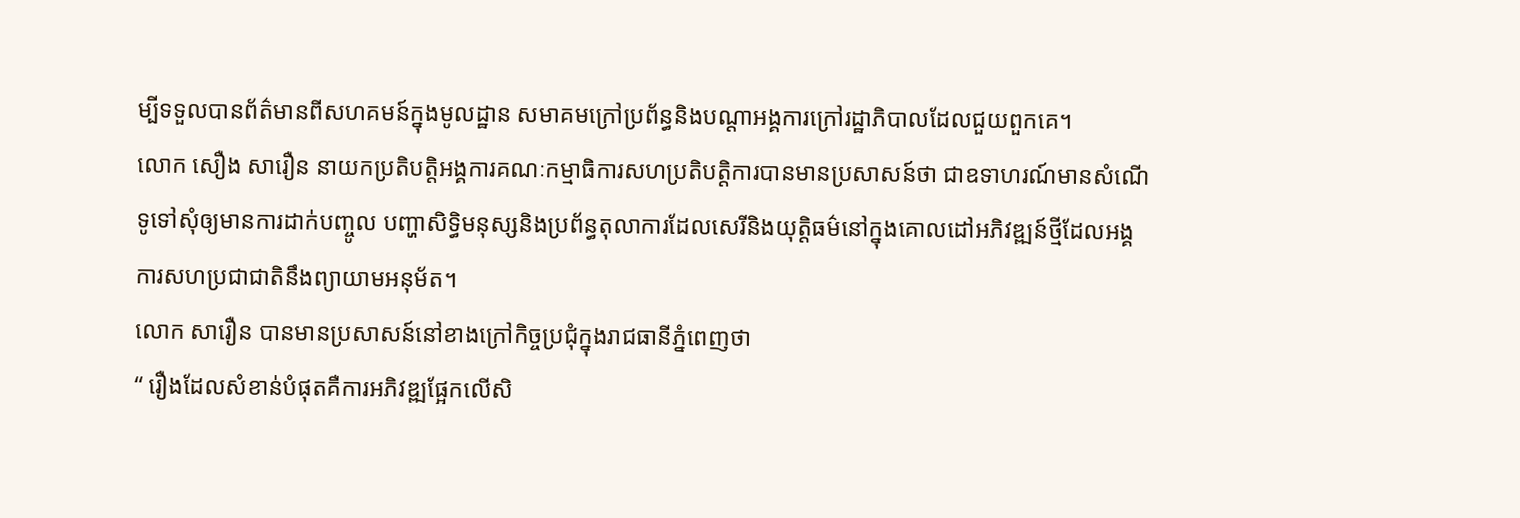ម្បីទទួលបានព័ត៌មានពីសហគមន៍ក្នុងមូលដ្ឋាន សមាគមក្រៅប្រព័ន្ធនិងបណ្តាអង្គការក្រៅរដ្ឋាភិបាលដែលជួយពួកគេ។
លោក សឿង សារឿន នាយកប្រតិបត្តិអង្គការគណៈកម្មាធិការសហប្រតិបត្តិការបានមានប្រសាសន៍ថា ជាឧទាហរណ៍មានសំណើទូទៅសុំឲ្យមានការដាក់បញ្ចូល បញ្ហាសិទ្ធិមនុស្សនិងប្រព័ន្ធតុលាការដែលសេរីនិងយុត្តិធម៌នៅក្នុងគោលដៅអភិវឌ្ឍន៍ថ្មីដែលអង្គការសហប្រជាជាតិនឹងព្យាយាមអនុម័ត។
លោក សារឿន បានមានប្រសាសន៍នៅខាងក្រៅកិច្ចប្រជុំក្នុងរាជធានីភ្នំពេញថា
“ រឿងដែលសំខាន់បំផុតគឺការអភិវឌ្ឍផ្អែកលើសិ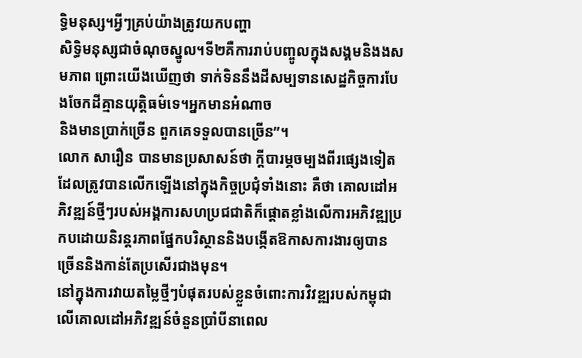ទ្ធិមនុស្ស។អ្វីៗគ្រប់យ៉ាងត្រូវយកបញ្ហា
សិទ្ធិមនុស្សជាចំណុចស្នូល។ទី២គឺការរាប់បញ្ចូលក្នុងសង្គមនិងងសមភាព ព្រោះយើងឃើញថា ទាក់ទិននឹងដីសម្បទានសេដ្ឋកិច្ចការបែងចែកដីគ្មានយុត្តិធម៌ទេ។អ្នកមានអំណាច
និងមានប្រាក់ច្រើន ពួកគេទទួលបានច្រើន”។
លោក សារឿន បានមានប្រសាសន៍ថា ក្តីបារម្ភចម្បងពីរផ្សេងទៀតដែលត្រូវបានលើកឡើងនៅក្នុងកិច្ចប្រជុំទាំងនោះ គឺថា គោលដៅអភិវឌ្ឍន៍ថ្មីៗរបស់អង្គការសហប្រជជាតិក៏ផ្តោតខ្លាំងលើការអភិវឌ្ឍប្រកបដោយនិរន្តរភាពផ្នែកបរិស្ថាននិងបង្កើតឱកាសការងារឲ្យបានច្រើននិងកាន់តែប្រសើរជាងមុន។
នៅក្នុងការវាយតម្លៃថ្មីៗបំផុតរបស់ខ្លួនចំពោះការវិវឌ្ឍរបស់កម្ពុជា លើគោលដៅអភិវឌ្ឍន៍ចំនួនប្រាំបីនាពេល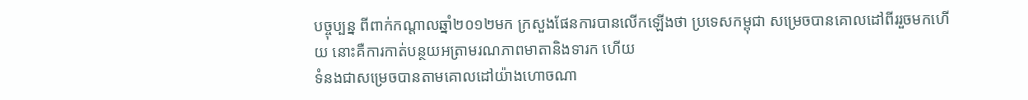បច្ចុប្បន្ន ពីពាក់កណ្តាលឆ្នាំ២០១២មក ក្រសួងផែនការបានលើកឡើងថា ប្រទេសកម្ពុជា សម្រេចបានគោលដៅពីររួចមកហើយ នោះគឺការកាត់បន្ថយអត្រាមរណភាពមាតានិងទារក ហើយ
ទំនងជាសម្រេចបានតាមគោលដៅយ៉ាងហោចណា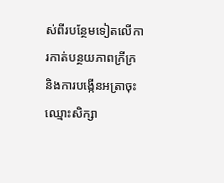ស់ពីរបន្ថែមទៀតលើការកាត់បន្ថយភាពក្រីក្រ និងការបង្កើនអត្រាចុះឈ្មោះសិក្សា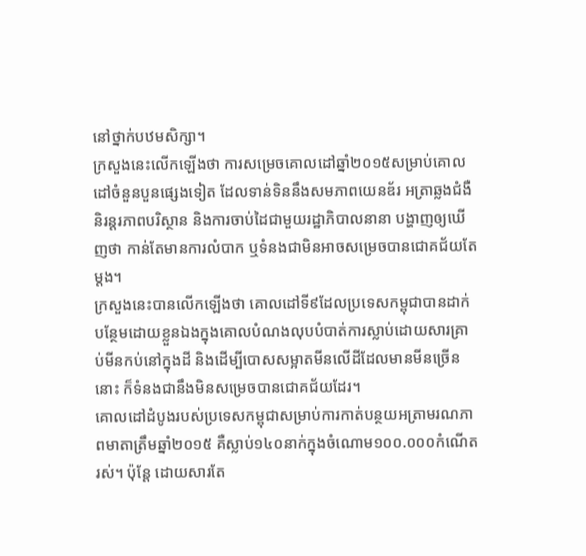នៅថ្នាក់បឋមសិក្សា។
ក្រសួងនេះលើកឡើងថា ការសម្រេចគោលដៅឆ្នាំ២០១៥សម្រាប់គោលដៅចំនួនបួនផ្សេងទៀត ដែលទាន់ទិននឹងសមភាពយេនឌ័រ អត្រាឆ្លងជំងឺ និរន្តរភាពបរិស្ថាន និងការចាប់ដៃជាមួយរដ្ឋាភិបាលនានា បង្ហាញឲ្យឃើញថា កាន់តែមានការលំបាក ឬទំនងជាមិនអាចសម្រេចបានជោគជ័យតែម្តង។
ក្រសួងនេះបានលើកឡើងថា គោលដៅទី៩ដែលប្រទេសកម្ពុជាបានដាក់បន្ថែមដោយខ្លួនឯងក្នុងគោលបំណងលុបបំបាត់ការស្លាប់ដោយសារគ្រាប់មីនកប់នៅក្នុងដី និងដើម្បីបោសសម្អាតមីនលើដីដែលមានមីនច្រើននោះ ក៏ទំនងជានឹងមិនសម្រេចបានជោគជ័យដែរ។
គោលដៅដំបូងរបស់ប្រទេសកម្ពុជាសម្រាប់ការកាត់បន្ថយអត្រាមរណភាពមាតាត្រឹមឆ្នាំ២០១៥ គឺស្លាប់១៤០នាក់ក្នុងចំណោម១០០.០០០កំណើតរស់។ ប៉ុន្ដែ ដោយសារតែ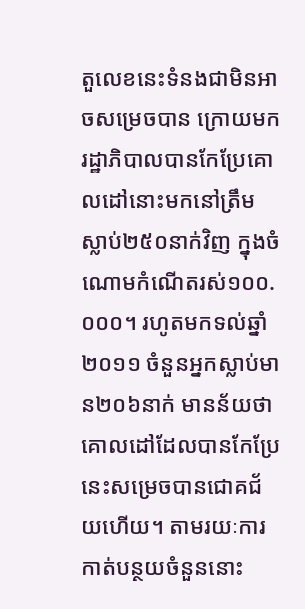តួលេខនេះទំនងជាមិនអាចសម្រេចបាន ក្រោយមករដ្ឋាភិបាលបានកែប្រែគោលដៅនោះមកនៅត្រឹមស្លាប់២៥០នាក់វិញ ក្នុងចំណោមកំណើតរស់១០០.០០០។ រហូតមកទល់ឆ្នាំ២០១១ ចំនួនអ្នកស្លាប់មាន២០៦នាក់ មានន័យថា គោលដៅដែលបានកែប្រែនេះសម្រេចបានជោគជ័យហើយ។ តាមរយៈការកាត់បន្ថយចំនួននោះ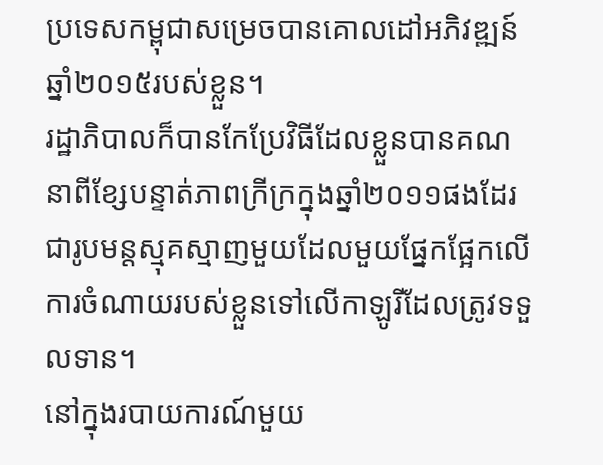ប្រទេសកម្ពុជាសម្រេចបានគោលដៅអភិវឌ្ឍន៍ឆ្នាំ២០១៥របស់ខ្លួន។
រដ្ឋាភិបាលក៏បានកែប្រែវិធីដែលខ្លួនបានគណនាពីខ្សែបន្ទាត់ភាពក្រីក្រក្នុងឆ្នាំ២០១១ផងដែរ ជារូបមន្តស្មុគស្មាញមួយដែលមួយផ្នែកផ្អែកលើការចំណាយរបស់ខ្លួនទៅលើកាឡូរីដែលត្រូវទទួលទាន។
នៅក្នុងរបាយការណ៍មួយ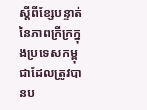ស្ដីពីខ្សែបន្ទាត់នៃភាពក្រីក្រក្នុងប្រទេសកម្ពុជាដែលត្រូវបានប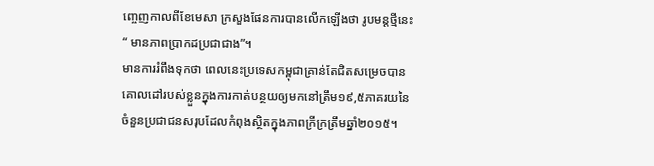ញ្ចេញកាលពីខែមេសា ក្រសួងផែនការបានលើកឡើងថា រូបមន្ដថ្មីនេះ“ មានភាពប្រាកដប្រជាជាង”។
មានការរំពឹងទុកថា ពេលនេះប្រទេសកម្ពុជាគ្រាន់តែជិតសម្រេចបានគោលដៅរបស់ខ្លួនក្នុងការកាត់បន្ថយឲ្យមកនៅត្រឹម១៩,៥ភាគរយនៃចំនួនប្រជាជនសរុបដែលកំពុងស្ថិតក្នុងភាពក្រីក្រត្រឹមឆ្នាំ២០១៥។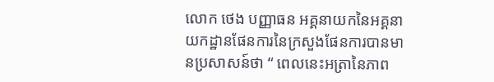លោក ថេង បញ្ញាធន អគ្គនាយកនៃអគ្គនាយកដ្ឋានផែនការនៃក្រសួងផែនការបានមានប្រសាសន៍ថា “ ពេលនេះអត្រានៃភាព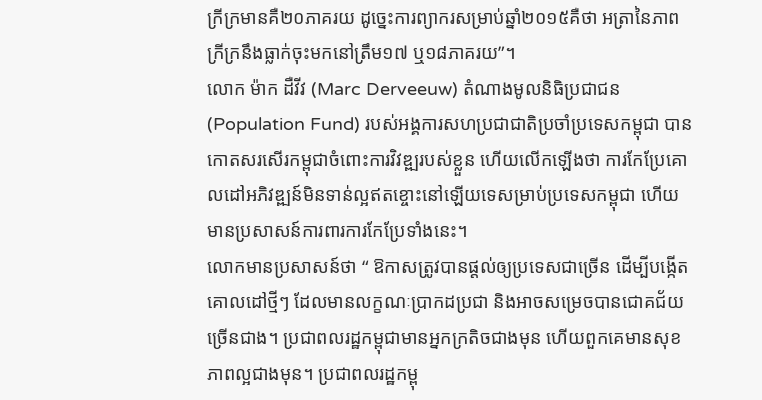ក្រីក្រមានគឺ២០ភាគរយ ដូច្នេះការព្យាករសម្រាប់ឆ្នាំ២០១៥គឺថា អត្រានៃភាពក្រីក្រនឹងធ្លាក់ចុះមកនៅត្រឹម១៧ ឬ១៨ភាគរយ”។
លោក ម៉ាក ដឺវីវ (Marc Derveeuw) តំណាងមូលនិធិប្រជាជន (Population Fund) របស់អង្គការសហប្រជាជាតិប្រចាំប្រទេសកម្ពុជា បានកោតសរសើរកម្ពុជាចំពោះការវិវឌ្ឍរបស់ខ្លួន ហើយលើកឡើងថា ការកែប្រែគោលដៅអភិវឌ្ឍន៍មិនទាន់ល្អឥតខ្ចោះនៅឡើយទេសម្រាប់ប្រទេសកម្ពុជា ហើយមានប្រសាសន៍ការពារការកែប្រែទាំងនេះ។
លោកមានប្រសាសន៍ថា “ ឱកាសត្រូវបានផ្ដល់ឲ្យប្រទេសជាច្រើន ដើម្បីបង្កើតគោលដៅថ្មីៗ ដែលមានលក្ខណៈប្រាកដប្រជា និងអាចសម្រេចបានជោគជ័យច្រើនជាង។ ប្រជាពលរដ្ឋកម្ពុជាមានអ្នកក្រតិចជាងមុន ហើយពួកគេមានសុខភាពល្អជាងមុន។ ប្រជាពលរដ្ឋកម្ពុ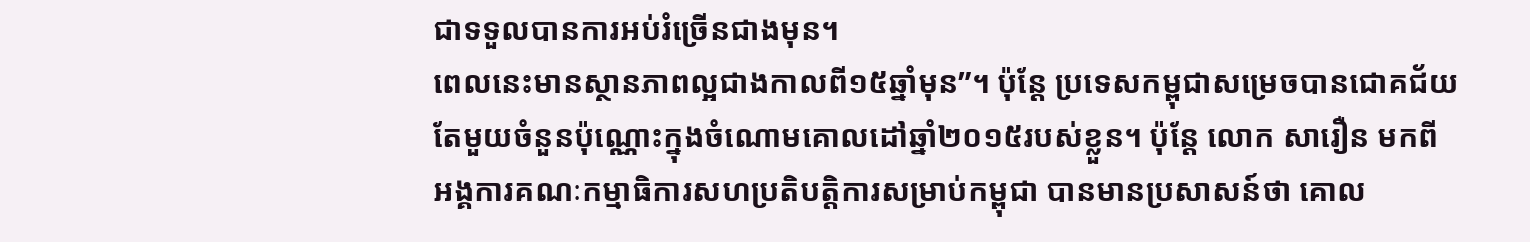ជាទទួលបានការអប់រំច្រើនជាងមុន។
ពេលនេះមានស្ថានភាពល្អជាងកាលពី១៥ឆ្នាំមុន”។ ប៉ុន្ដែ ប្រទេសកម្ពុជាសម្រេចបានជោគជ័យតែមួយចំនួនប៉ុណ្ណោះក្នុងចំណោមគោលដៅឆ្នាំ២០១៥របស់ខ្លួន។ ប៉ុន្តែ លោក សារឿន មកពីអង្គការគណៈកម្មាធិការសហប្រតិបត្តិការសម្រាប់កម្ពុជា បានមានប្រសាសន៍ថា គោល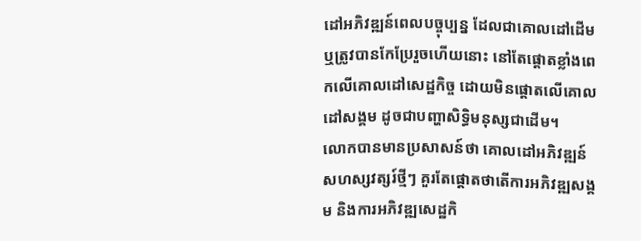ដៅអភិវឌ្ឍន៍ពេលបច្ចុប្បន្ន ដែលជាគោលដៅដើម ឬត្រូវបានកែប្រែរួចហើយនោះ នៅតែផ្ដោតខ្លាំងពេកលើគោលដៅសេដ្ឋកិច្ច ដោយមិនផ្ដោតលើគោលដៅសង្គម ដូចជាបញ្ហាសិទ្ធិមនុស្សជាដើម។
លោកបានមានប្រសាសន៍ថា គោលដៅអភិវឌ្ឍន៍សហស្សវត្សរ៍ថ្មីៗ គួរតែផ្ដោតថាតើការអភិវឌ្ឍសង្គម និងការអភិវឌ្ឍសេដ្ឋកិ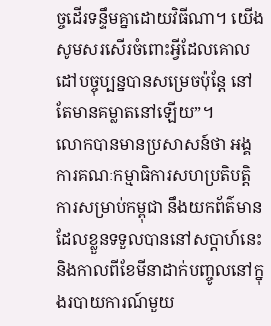ច្ចដើរទន្ទឹមគ្នាដោយវិធីណា។ យើងសូមសរសើរចំពោះអ្វីដែលគោលដៅបច្ចុប្បន្នបានសម្រេចប៉ុន្តែ នៅតែមានគម្លាតនៅឡើយ”។
លោកបានមានប្រសាសន៍ថា អង្គការគណៈកម្មាធិការសហប្រតិបត្តិការសម្រាប់កម្ពុជា នឹងយកព័ត៌មានដែលខ្លួនទទួលបាននៅសប្ដាហ៍នេះ និងកាលពីខែមីនាដាក់បញ្ចូលនៅក្នុងរបាយការណ៍មួយ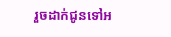រួចដាក់ជូនទៅអ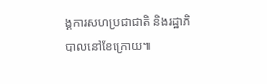ង្គការសហប្រជាជាតិ និងរដ្ឋាភិបាលនៅខែក្រោយ៕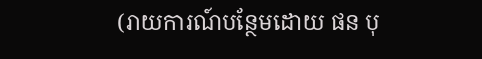(រាយការណ៍បន្ថែមដោយ ផន បុ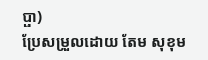ប្ផា)
ប្រែសម្រួលដោយ តែម សុខុម